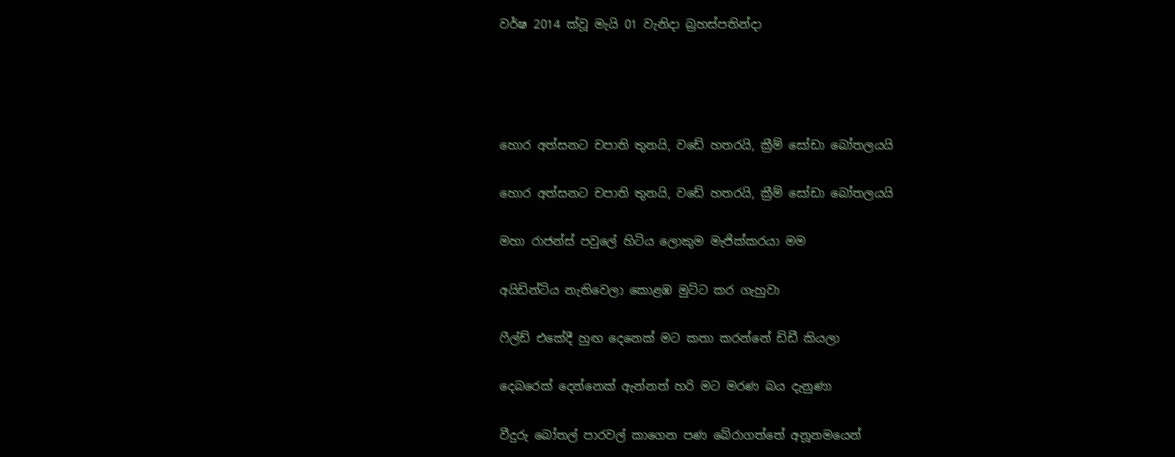වර්ෂ 2014 ක්වූ මැයි 01 වැනිදා බ්‍රහස්පතින්දා




හොර අත්සනට චපාති තුනයි, වඩේ හතරයි, ක්‍රීම් සෝඩා බෝතලයයි

හොර අත්සනට චපාති තුනයි, වඩේ හතරයි, ක්‍රීම් සෝඩා බෝතලයයි

මහා රාජන්ස් පවුලේ හිටිය ලොකුම මැජික්කරයා මම

අයිඩින්ටිය නැතිවෙලා කොළඹ මුට්ට කර ගැහුවා

ෆීල්ඩ් එකේදී හුඟ දෙනෙක් මට කතා කරන්නේ ඩිඩී කියලා

දෙබරෙක් දෙන්නෙක් ඇන්නත් හරි මට මරණ බය දැනුණා

වීදුරු බෝතල් පාරවල් කාගෙන පණ බේරාගත්තේ අනූනමයෙන්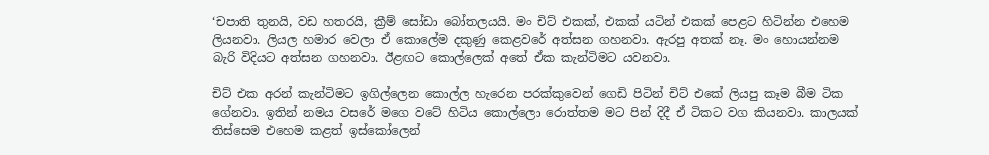‘චපාති තුනයි, වඩ හතරයි, ක්‍රීම් සෝඩා බෝතලයයි. මං චිට් එකක්, එකක් යටින් එකක් පෙළට හිටින්න එහෙම ලියනවා. ලියල හමාර වෙලා ඒ කොලේම දකුණු කෙළවරේ අත්සන ගහනවා. ඇරපු අතක් නෑ. මං හොයන්නම බැරි විදියට අත්සන ගහනවා. ඊළඟට කොල්ලෙක් අතේ ඒක කැන්ටිමට යවනවා.

චිට් එක අරන් කැන්ටිමට ඉගිල්ලෙන කොල්ල හැරෙන පරක්කුවෙන් ගෙඩි පිටින් චිට් එකේ ලියපු කෑම බීම ටික ගේනවා. ඉතින් නමය වසරේ මගෙ වටේ හිටිය කොල්ලො රොත්තම මට පින් දිදී ඒ ටිකට වග කියනවා. කාලයක් තිස්සෙම එහෙම කළත් ඉස්කෝලෙන්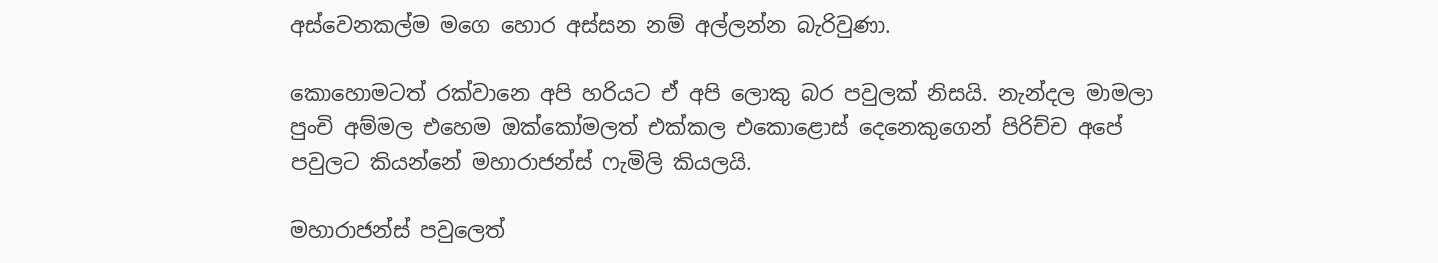අස්වෙනකල්ම මගෙ හොර අස්සන නම් අල්ලන්න බැරිවුණා.

කොහොමටත් රක්වානෙ අපි හරියට ඒ අපි ලොකු බර පවුලක් නිසයි. නැන්දල මාමලා පුංචි අම්මල එහෙම ඔක්කෝමලත් එක්කල එකොළොස් දෙනෙකුගෙන් පිරිච්ච අපේ පවුලට කියන්නේ මහාරාජන්ස් ෆැමිලි කියලයි.

මහාරාජන්ස් පවුලෙත්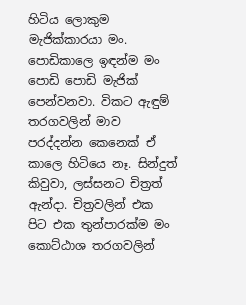හිටිය ලොකුම මැජික්කාරයා මං. පොඩිකාලෙ ඉඳන්ම මං පොඩි පොඩි මැජික් පෙන්වනවා. විකට ඇඳුම් තරගවලින් මාව පරද්දන්න කෙනෙක් ඒ කාලෙ හිටියෙ නෑ. සින්දුත් කිවුවා, ලස්සනට චිත්‍රත් ඇන්දා. චිත්‍රවලින් එක පිට එක තුන්පාරක්ම මං කොට්ඨාශ තරගවලින්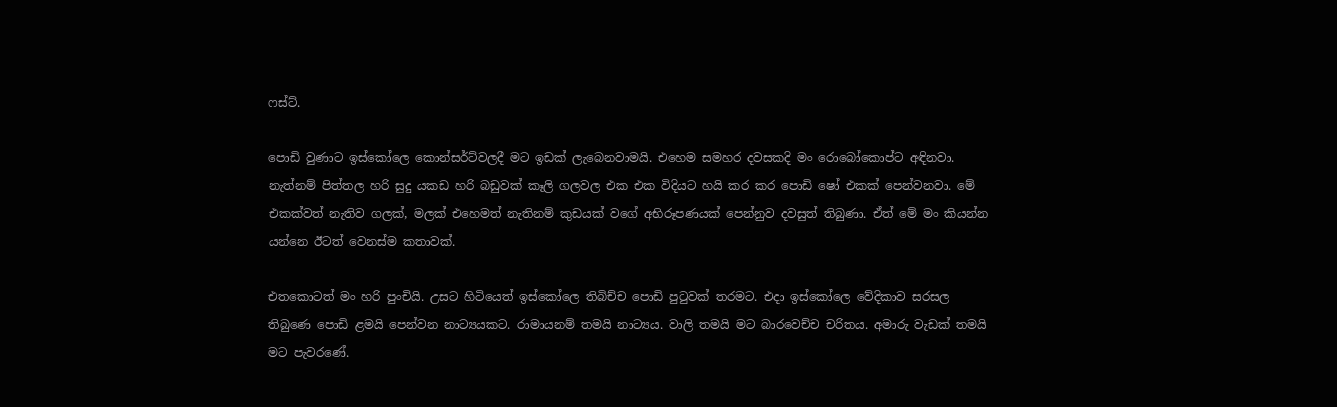ෆස්ට්.

පොඩි වුණාට ඉස්කෝලෙ කොන්සර්ට්වලදී මට ඉඩක් ලැබෙනවාමයි. එහෙම සමහර දවසකදි මං රොබෝකොප්ට අඳිනවා. නැත්නම් පිත්තල හරි සුදු යකඩ හරි බඩුවක් කෑලි ගලවල එක එක විදියට හයි කර කර පොඩි ෂෝ එකක් පෙන්වනවා. මේ එකක්වත් නැතිව ගලක්, මලක් එහෙමත් නැතිනම් කුඩයක් වගේ අභිරූපණයක් පෙන්නුව දවසුත් තිබුණා. ඒත් මේ මං කියන්න යන්නෙ ඊටත් වෙනස්ම කතාවක්.

එතකොටත් මං හරි පුංචියි. උසට හිටියෙත් ඉස්කෝලෙ තිබිච්ච පොඩි පුටුවක් තරමට. එදා ඉස්කෝලෙ වේදිකාව සරසල තිබුණෙ පොඩි ළමයි පෙන්වන නාට්‍යයකට. රාමායනම් තමයි නාට්‍යය. වාලි තමයි මට බාරවෙච්ච චරිතය. අමාරු වැඩක් තමයි මට පැවරණේ.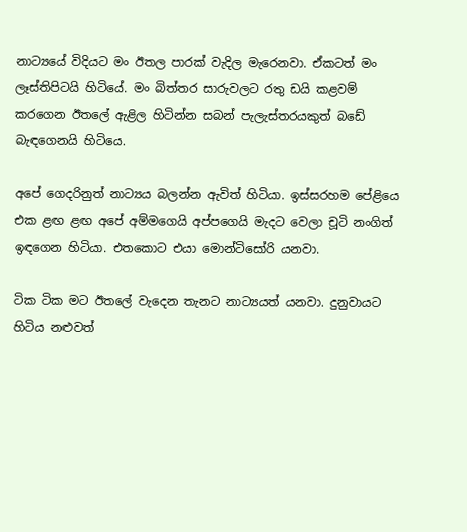නාට්‍යයේ විදියට මං ඊතල පාරක් වැදිල මැරෙනවා. ඒකටත් මං ලෑස්තිපිටයි හිටියේ. මං බිත්තර සාරුවලට රතු ඩයි කළවම් කරගෙන ඊතලේ ඇළිල හිටින්න සබන් පැලැස්තරයකුත් බඩේ බැඳගෙනයි හිටියෙ.

අපේ ගෙදරිනුත් නාට්‍යය බලන්න ඇවිත් හිටියා. ඉස්සරහම පේළියෙ එක ළඟ ළඟ අපේ අම්මගෙයි අප්පගෙයි මැදට වෙලා චූටි නංගිත් ඉඳගෙන හිටියා. එතකොට එයා මොන්ටිසෝරි යනවා.

ටික ටික මට ඊතලේ වැදෙන තැනට නාට්‍යයත් යනවා. දුනුවායට හිටිය නළුවත්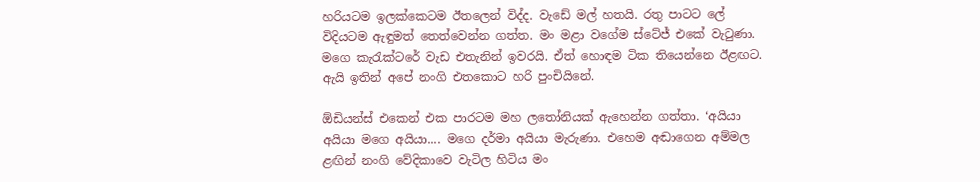හරියටම ඉලක්කෙටම ඊතලෙන් විද්ද. වැඩේ මල් හතයි. රතු පාටට ලේ විදියටම ඇඳුමත් තෙත්වෙන්න ගත්ත. මං මළා වගේම ස්ටේජ් එකේ වැටුණා. මගෙ කැරැක්ටරේ වැඩ එතැනින් ඉවරයි. ඒත් හොඳම ටික තියෙන්නෙ ඊළඟට. ඇයි ඉතින් අපේ නංගි එතකොට හරි පුංචියිනේ.

ඕඩියන්ස් එකෙන් එක පාරටම මහ ලතෝනියක් ඇහෙන්න ගත්තා. ‘අයියා අයියා මගෙ අයියා.... මගෙ දර්මා අයියා මැරුණා. එහෙම අඬාගෙන අම්මල ළඟින් නංගි වේදිකාවෙ වැටිල හිටිය මං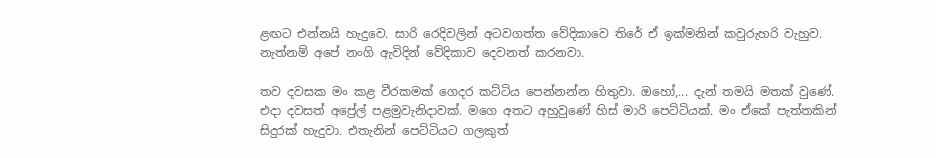ළඟට එන්නයි හැදුවෙ. සාරි රෙදිවලින් අටවගත්ත වේදිකාවෙ තිරේ ඒ ඉක්මනින් කවුරුහරි වැහුව. නැත්නම් අපේ නංගි ඇවිදින් වේදිකාව දෙවනත් කරනවා.

තව දවසක මං කළ වීරකමක් ගෙදර කට්ටිය පෙන්නන්න හිතුවා. ඔහෝ,... දැන් තමයි මතක් වුණේ. එදා දවසත් අප්‍රේල් පළමුවැනිදාවක්. මගෙ අතට අහුවුණේ හිස් මාරි පෙට්ටියක්. මං ඒකේ පැත්තකින් සිදුරක් හැදුවා. එතැනින් පෙට්ටියට ගලකුත්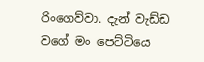රිංගෙව්වා. දැන් වැඩ්ඩ වගේ මං පෙට්ටියෙ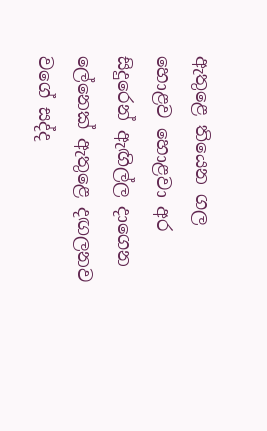ඇතුළෙ තියෙන ගල හොළව හොළවා අර සිදුරෙන් ඇඟිල්ල දාගෙන ලේනෙක් ඇතුළෙ දඟලනව වගේ සද්ද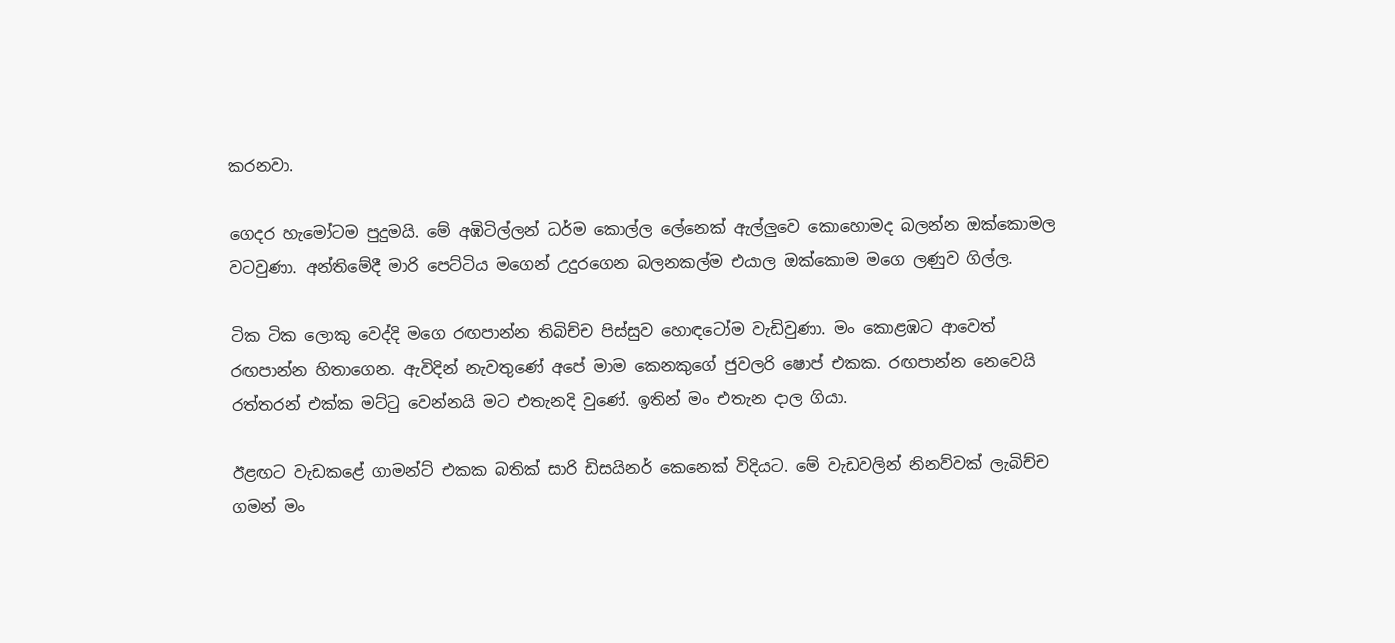කරනවා.

ගෙදර හැමෝටම පුදුමයි. මේ අඹිටිල්ලන් ධර්ම කොල්ල ලේනෙක් ඇල්ලුවෙ කොහොමද බලන්න ඔක්කොමල වටවුණා. අන්තිමේදී මාරි පෙට්ටිය මගෙන් උදුරගෙන බලනකල්ම එයාල ඔක්කොම මගෙ ලණුව ගිල්ල.

ටික ටික ලොකු වෙද්දි මගෙ රඟපාන්න තිබිච්ච පිස්සුව හොඳටෝම වැඩිවුණා. මං කොළඹට ආවෙත් රඟපාන්න හිතාගෙන. ඇවිදින් නැවතුණේ අපේ මාම කෙනකුගේ ජුවලරි ෂොප් එකක. රඟපාන්න නෙවෙයි රත්තරන් එක්ක මට්ටු වෙන්නයි මට එතැනදි වුණේ. ඉතින් මං එතැන දාල ගියා.

ඊළඟට වැඩකළේ ගාමන්ට් එකක බතික් සාරි ඩිසයිනර් කෙනෙක් විදියට. මේ වැඩවලින් නිනව්වක් ලැබිච්ච ගමන් මං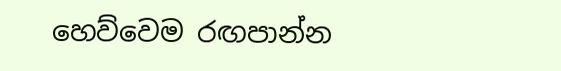හෙව්වෙම රඟපාන්න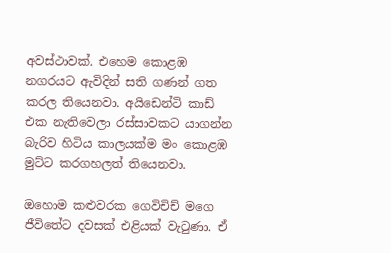අවස්ථාවක්. එහෙම කොළඹ නගරයට ඇවිදින් සති ගණන් ගත කරල තියෙනවා. අයිඩෙන්ටි කාඩ් එක නැතිවෙලා රස්සාවකට යාගන්න බැරිව හිටිය කාලයක්ම මං කොළඹ මුට්ට කරගහලත් තියෙනවා.

ඔහොම කළුවරක ගෙවිචිච් මගෙ ජීවිතේට දවසක් එළියක් වැටුණා. ඒ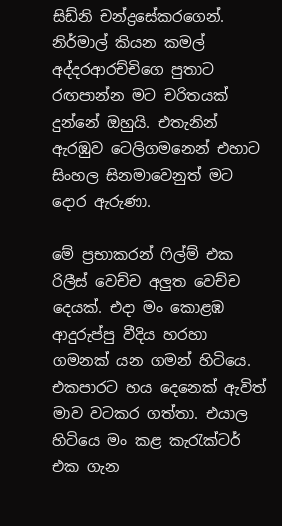සිඩ්නි චන්ද්‍රසේකරගෙන්. නිර්මාල් කියන කමල් අද්දරආරච්චිගෙ පුතාට රඟපාන්න මට චරිතයක් දුන්නේ ඔහුයි. එතැනින් ඇරඹුව ටෙලිගමනෙන් එහාට සිංහල සිනමාවෙනුත් මට දොර ඇරුණා.

මේ ප්‍රභාකරන් ෆිල්ම් එක රිලීස් වෙච්ච අලුත වෙච්ච දෙයක්. එදා මං කොළඹ ආදුරුප්පු වීදිය හරහා ගමනක් යන ගමන් හිටියෙ. එකපාරට හය දෙනෙක් ඇවිත් මාව වටකර ගත්තා. එයාල හිටියෙ මං කළ කැරැක්ටර් එක ගැන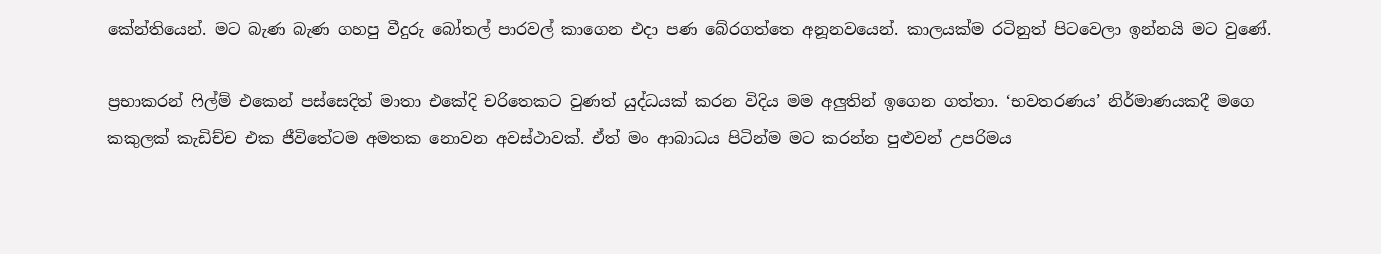කේන්තියෙන්. මට බැණ බැණ ගහපු වීදුරු බෝතල් පාරවල් කාගෙන එදා පණ බේරගත්තෙ අනූනවයෙන්. කාලයක්ම රටිනුත් පිටවෙලා ඉන්නයි මට වුණේ.

ප්‍රභාකරන් ෆිල්ම් එකෙන් පස්සෙදිත් මාතා එකේදි චරිතෙකට වුණත් යුද්ධයක් කරන විදිය මම අලුතින් ඉගෙන ගත්තා. ‘භවතරණය’ නිර්මාණයකදී මගෙ කකුලක් කැඩිච්ච එක ජීවිතේටම අමතක නොවන අවස්ථාවක්. ඒත් මං ආබාධය පිටින්ම මට කරන්න පුළුවන් උපරිමය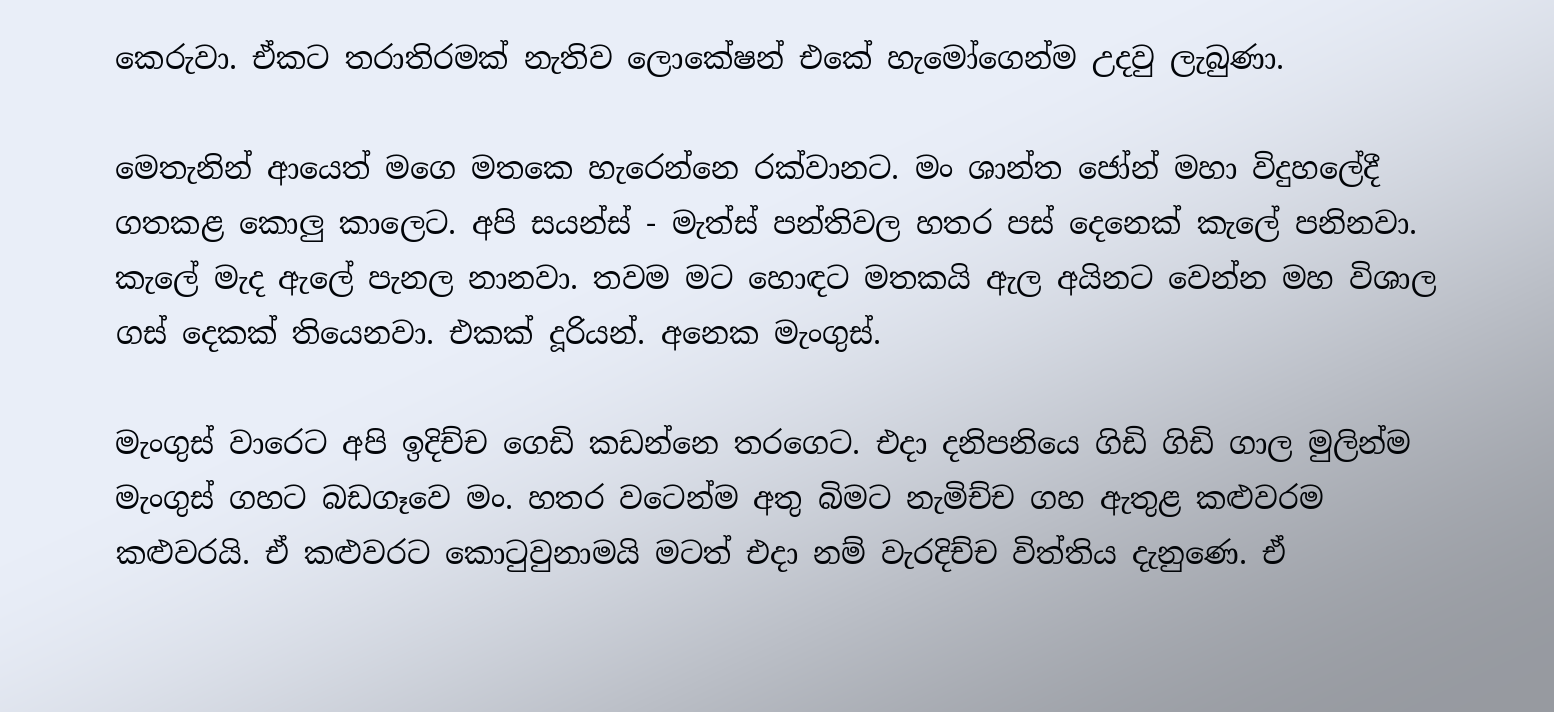කෙරුවා. ඒකට තරාතිරමක් නැතිව ලොකේෂන් එකේ හැමෝගෙන්ම උදවු ලැබුණා.

මෙතැනින් ආයෙත් මගෙ මතකෙ හැරෙන්නෙ රක්වානට. මං ශාන්ත ජෝන් මහා විදුහලේදී ගතකළ කොලු කාලෙට. අපි සයන්ස් - මැත්ස් පන්තිවල හතර පස් දෙනෙක් කැලේ පනිනවා. කැලේ මැද ඇලේ පැනල නානවා. තවම මට හොඳට මතකයි ඇල අයිනට වෙන්න මහ විශාල ගස් දෙකක් තියෙනවා. එකක් දූරියන්. අනෙක මැංගුස්.

මැංගුස් වාරෙට අපි ඉදිච්ච ගෙඩි කඩන්නෙ තරගෙට. එදා දනිපනියෙ ගිඩි ගිඩි ගාල මුලින්ම මැංගුස් ගහට බඩගෑවෙ මං. හතර වටෙන්ම අතු බිමට නැමිච්ච ගහ ඇතුළ කළුවරම කළුවරයි. ඒ කළුවරට කොටුවුනාමයි මටත් එදා නම් වැරදිච්ච විත්තිය දැනුණෙ. ඒ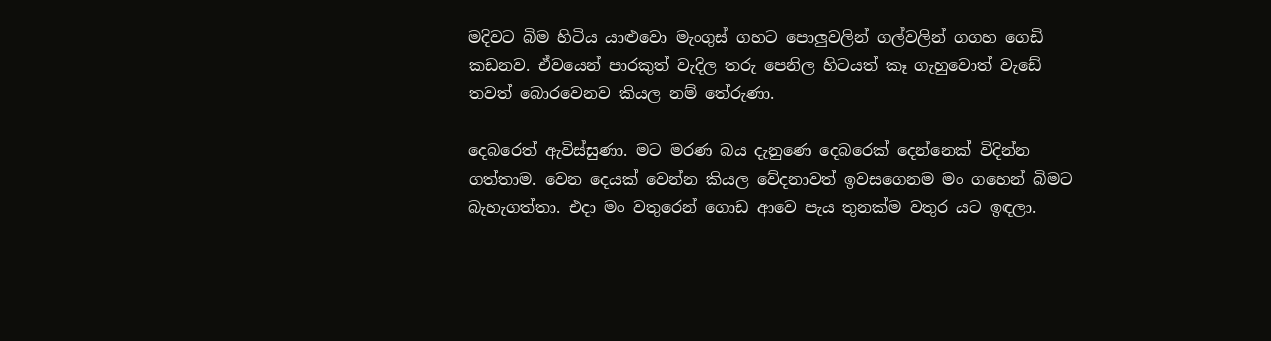මදිවට බිම හිටිය යාළුවො මැංගුස් ගහට පොලුවලින් ගල්වලින් ගගහ ගෙඩි කඩනව. ඒවයෙන් පාරකුත් වැදිල තරු පෙනිල හිටයත් කෑ ගැහුවොත් වැඩේ තවත් බොරවෙනව කියල නම් තේරුණා.

දෙබරෙත් ඇවිස්සුණා. මට මරණ බය දැනුණෙ දෙබරෙක් දෙන්නෙක් විදින්න ගත්තාම. වෙන දෙයක් වෙන්න කියල වේදනාවත් ඉවසගෙනම මං ගහෙන් බිමට බැහැගත්තා. එදා මං වතුරෙන් ගොඩ ආවෙ පැය තුනක්ම වතුර යට ඉඳලා.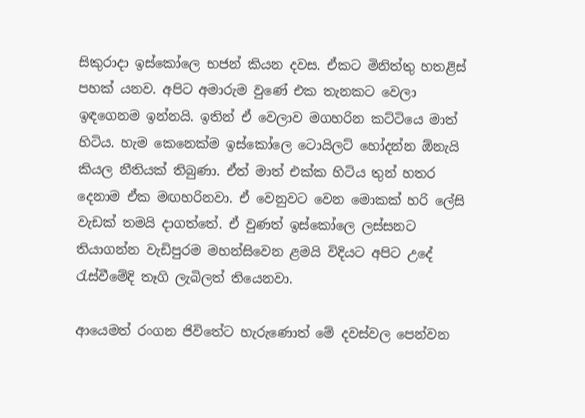සිකුරාදා ඉස්කෝලෙ භජන් කියන දවස. ඒකට මිනිත්තු හතළිස් පහක් යනව. අපිට අමාරුම වුණේ එක තැනකට වෙලා ඉඳගෙනම ඉන්නයි. ඉතින් ඒ වෙලාව මගහරින කට්ටියෙ මාත් හිටිය. හැම කෙනෙක්ම ඉස්කෝලෙ ටොයිලට් හෝදන්න ඕනැයි කියල නීතියක් තිබුණා. ඒත් මාත් එක්ක හිටිය තුන් හතර දෙනාම ඒක මඟහරිනවා. ඒ වෙනුවට වෙන මොකක් හරි ලේසි වැඩක් තමයි දාගත්තේ. ඒ වුණත් ඉස්කෝලෙ ලස්සනට තියාගන්න වැඩිපුරම මහන්සිවෙන ළමයි විදියට අපිට උදේ රැස්වීමේදි තෑගි ලැබිලත් තියෙනවා.

ආයෙමත් රංගන ජිවිතේට හැරුණොත් මේ දවස්වල පෙන්වන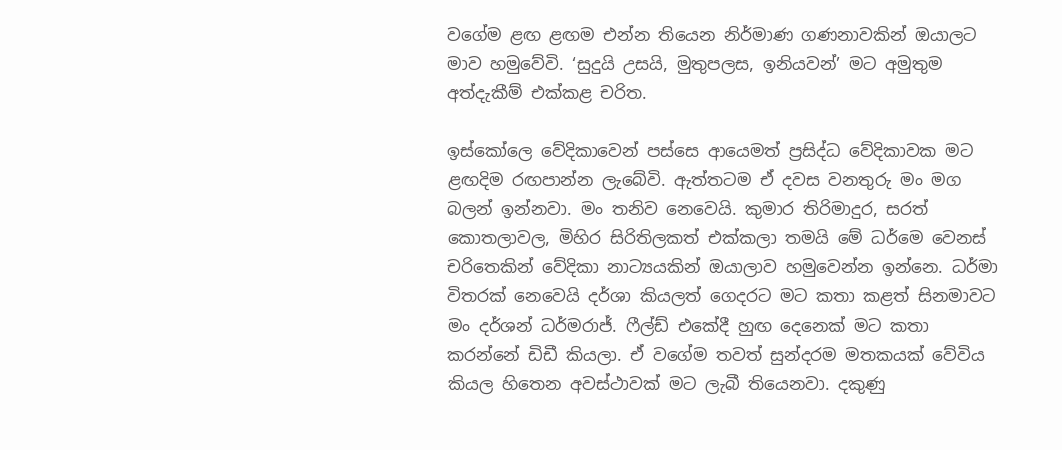වගේම ළඟ ළඟම එන්න තියෙන නිර්මාණ ගණනාවකින් ඔයාලට මාව හමුවේවි. ‘සුදුයි උසයි, මුතුපලස, ඉනියවන්’ මට අමුතුම අත්දැකීම් එක්කළ චරිත.

ඉස්කෝලෙ වේදිකාවෙන් පස්සෙ ආයෙමත් ප්‍රසිද්ධ වේදිකාවක මට ළඟදිම රඟපාන්න ලැබේවි. ඇත්තටම ඒ දවස වනතුරු මං මග බලන් ඉන්නවා. මං තනිව නෙවෙයි. කුමාර තිරිමාදුර, සරත් කොතලාවල, මිහිර සිරිතිලකත් එක්කලා තමයි මේ ධර්මෙ වෙනස් චරිතෙකින් වේදිකා නාට්‍යයකින් ඔයාලාව හමුවෙන්න ඉන්නෙ. ධර්මා විතරක් නෙවෙයි දර්ශා කියලත් ගෙදරට මට කතා කළත් සිනමාවට මං දර්ශන් ධර්මරාජ්. ෆීල්ඩ් එකේදී හුඟ දෙනෙක් මට කතා කරන්නේ ඩිඩී කියලා. ඒ වගේම තවත් සුන්දරම මතකයක් වේවිය කියල හිතෙන අවස්ථාවක් මට ලැබී තියෙනවා. දකුණු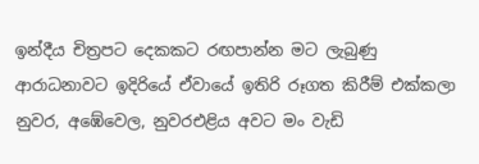ඉන්දීය චිත්‍රපට දෙකකට රඟපාන්න මට ලැබුණු ආරාධනාවට ඉදිරියේ ඒවායේ ඉතිරි රූගත කිරීම් එක්කලා නුවර, අඹේවෙල, නුවරඑළිය අවට මං වැඩි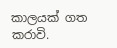කාලයක් ගත කරාවි.